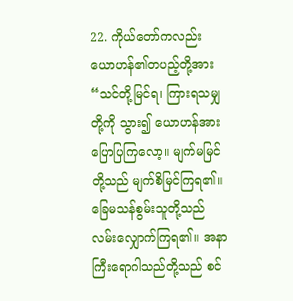22. ကိုယ်တော်ကလည်း ယောဟန်၏တပည့်တို့အား “သင်တို့မြင်ရ၊ ကြားရသမျှတို့ကို သွား၍ ယောဟန်အား ပြောပြကြလော့။ မျက်မမြင်တို့သည် မျက်စိမြင်ကြရ၏။ ခြေမသန်စွမ်းသူတို့သည် လမ်းလျှောက်ကြရ၏။ အနာကြီးရောဂါသည်တို့သည် စင်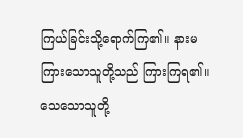ကြယ်ခြင်းသို့ရောက်ကြ၏။ နားမကြားသောသူတို့သည် ကြားကြရ၏။ သေသောသူတို့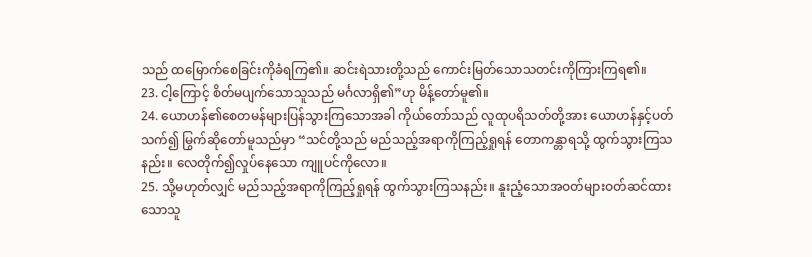သည် ထမြောက်စေခြင်းကိုခံရကြ၏။ ဆင်းရဲသားတို့သည် ကောင်းမြတ်သောသတင်းကိုကြားကြရ၏။
23. ငါ့ကြောင့် စိတ်မပျက်သောသူသည် မင်္ဂလာရှိ၏”ဟု မိန့်တော်မူ၏။
24. ယောဟန်၏စေတမန်များပြန်သွားကြသောအခါ ကိုယ်တော်သည် လူထုပရိသတ်တို့အား ယောဟန်နှင့်ပတ်သက်၍ မြွက်ဆိုတော်မူသည်မှာ “သင်တို့သည် မည်သည့်အရာကိုကြည့်ရှုရန် တောကန္တာရသို့ ထွက်သွားကြသနည်း။ လေတိုက်၍လှုပ်နေသော ကျူပင်ကိုလော။
25. သို့မဟုတ်လျှင် မည်သည့်အရာကိုကြည့်ရှုရန် ထွက်သွားကြသနည်း။ နူးညံ့သောအဝတ်များဝတ်ဆင်ထားသောသူ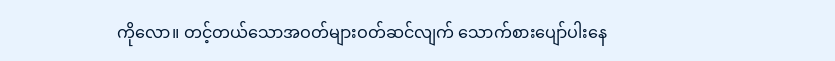ကိုလော။ တင့်တယ်သောအဝတ်များဝတ်ဆင်လျက် သောက်စားပျော်ပါးနေ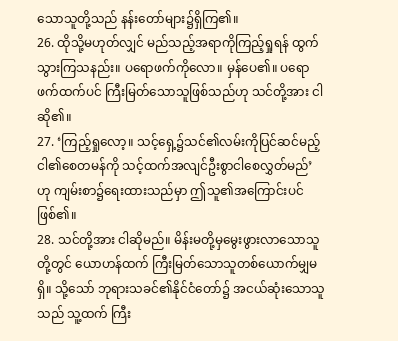သောသူတို့သည် နန်းတော်များ၌ရှိကြ၏။
26. ထိုသို့မဟုတ်လျှင် မည်သည့်အရာကိုကြည့်ရှုရန် ထွက်သွားကြသနည်း။ ပရောဖက်ကိုလော။ မှန်ပေ၏။ ပရောဖက်ထက်ပင် ကြီးမြတ်သောသူဖြစ်သည်ဟု သင်တို့အား ငါဆို၏။
27. ‘ကြည့်ရှုလော့။ သင့်ရှေ့၌သင်၏လမ်းကိုပြင်ဆင်မည့် ငါ၏စေတမန်ကို သင့်ထက်အလျင်ဦးစွာငါစေလွှတ်မည်’ဟု ကျမ်းစာ၌ရေးထားသည်မှာ ဤသူ၏အကြောင်းပင်ဖြစ်၏။
28. သင်တို့အား ငါဆိုမည်။ မိန်းမတို့မှမွေးဖွားလာသောသူတို့တွင် ယောဟန်ထက် ကြီးမြတ်သောသူတစ်ယောက်မျှမရှိ။ သို့သော် ဘုရားသခင်၏နိုင်ငံတော်၌ အငယ်ဆုံးသောသူသည် သူ့ထက် ကြီး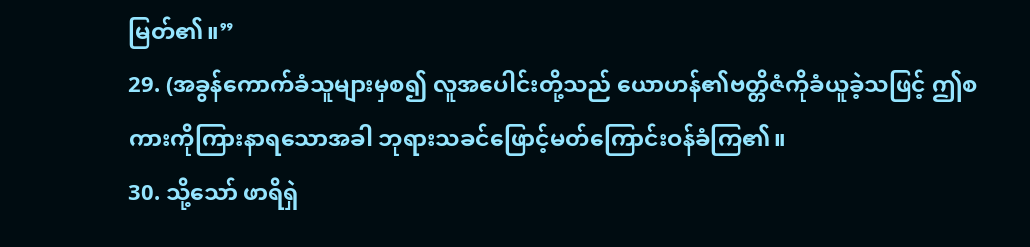မြတ်၏။”
29. (အခွန်ကောက်ခံသူများမှစ၍ လူအပေါင်းတို့သည် ယောဟန်၏ဗတ္တိဇံကိုခံယူခဲ့သဖြင့် ဤစကားကိုကြားနာရသောအခါ ဘုရားသခင်ဖြောင့်မတ်ကြောင်းဝန်ခံကြ၏။
30. သို့သော် ဖာရိရှဲ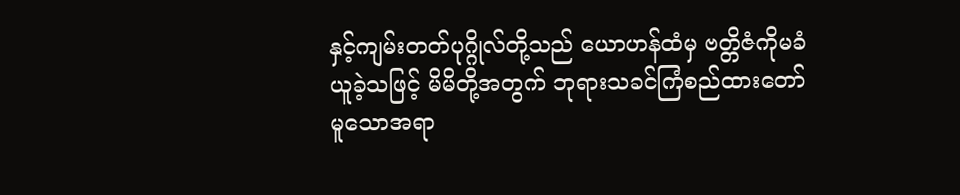နှင့်ကျမ်းတတ်ပုဂ္ဂိုလ်တို့သည် ယောဟန်ထံမှ ဗတ္တိဇံကိုမခံယူခဲ့သဖြင့် မိမိတို့အတွက် ဘုရားသခင်ကြံစည်ထားတော်မူသောအရာ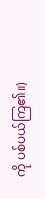ကို ပစ်ပယ်ကြ၏။)